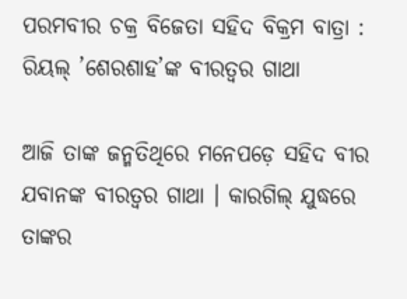ପରମବୀର ଚକ୍ର ବିଜେତା ସହିଦ ବିକ୍ରମ ବାତ୍ରା : ରିୟଲ୍ ’ଶେରଶାହ’ଙ୍କ ବୀରତ୍ୱର ଗାଥା

ଆଜି ତାଙ୍କ ଜନ୍ମତିଥିରେ ମନେପଡ଼େ ସହିଦ ବୀର ଯବାନଙ୍କ ବୀରତ୍ୱର ଗାଥା । କାରଗିଲ୍ ଯୁଦ୍ଧରେ ତାଙ୍କର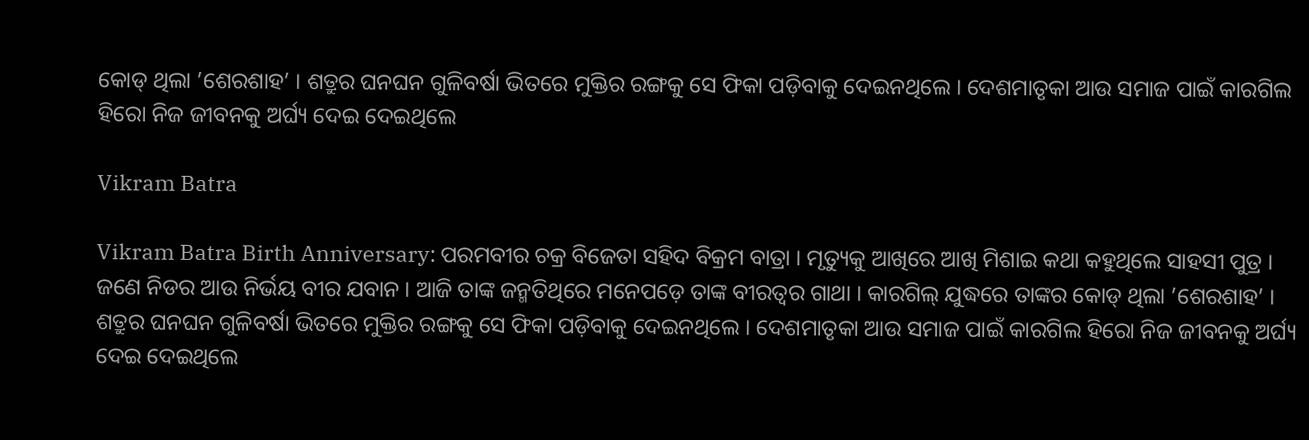କୋଡ୍ ଥିଲା ’ଶେରଶାହ’ । ଶତ୍ରୁର ଘନଘନ ଗୁଳିବର୍ଷା ଭିତରେ ମୁକ୍ତିର ରଙ୍ଗକୁ ସେ ଫିକା ପଡ଼ିବାକୁ ଦେଇନଥିଲେ । ଦେଶମାତୃକା ଆଉ ସମାଜ ପାଇଁ କାରଗିଲ ହିରୋ ନିଜ ଜୀବନକୁ ଅର୍ଘ୍ୟ ଦେଇ ଦେଇଥିଲେ

Vikram Batra

Vikram Batra Birth Anniversary: ପରମବୀର ଚକ୍ର ବିଜେତା ସହିଦ ବିକ୍ରମ ବାତ୍ରା । ମୃତ୍ୟୁକୁ ଆଖିରେ ଆଖି ମିଶାଇ କଥା କହୁଥିଲେ ସାହସୀ ପୁତ୍ର । ଜଣେ ନିଡର ଆଉ ନିର୍ଭୟ ବୀର ଯବାନ । ଆଜି ତାଙ୍କ ଜନ୍ମତିଥିରେ ମନେପଡ଼େ ତାଙ୍କ ବୀରତ୍ୱର ଗାଥା । କାରଗିଲ୍ ଯୁଦ୍ଧରେ ତାଙ୍କର କୋଡ୍ ଥିଲା ’ଶେରଶାହ’ । ଶତ୍ରୁର ଘନଘନ ଗୁଳିବର୍ଷା ଭିତରେ ମୁକ୍ତିର ରଙ୍ଗକୁ ସେ ଫିକା ପଡ଼ିବାକୁ ଦେଇନଥିଲେ । ଦେଶମାତୃକା ଆଉ ସମାଜ ପାଇଁ କାରଗିଲ ହିରୋ ନିଜ ଜୀବନକୁ ଅର୍ଘ୍ୟ ଦେଇ ଦେଇଥିଲେ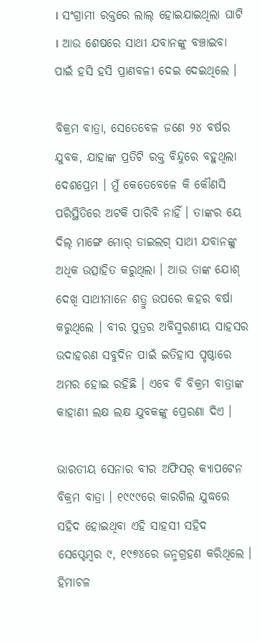। ସଂଗ୍ରାମୀ ରକ୍ତରେ ଲାଲ୍ ହୋଇଯାଇଥିଲା ଘାଟି । ଆଉ ଶେଷରେ ସାଥୀ ଯବାନଙ୍କୁ ବଞ୍ଚାଇବା ପାଇଁ ହସି ହସି ପ୍ରାଣବଳୀ ଦେଇ ଦେଇଥିଲେ ।

ବିକ୍ରମ ବାତ୍ରା, ସେତେବେଳ ଜଣେ ୨୪ ବର୍ଷର ଯୁବକ, ଯାହାଙ୍କ ପ୍ରତିଟି ରକ୍ତ ବିନ୍ଦୁରେ ବହୁଥିଲା ଦେଶପ୍ରେମ । ମୁଁ କେତେବେଳେ କି କୌଣସି ପରିସ୍ଥିତିରେ ଅଟକି ପାରିବି ନାହିଁ । ତାଙ୍କର ୟେ ଦିଲ୍ ମାଙ୍ଗେ ମୋର୍ ଡାଇଲଗ୍ ସାଥୀ ଯବାନଙ୍କୁ ଅଧିକ ଉତ୍ସାହିତ କରୁଥିଲା । ଆଉ ତାଙ୍କ ଯୋଶ୍ ଦେଖି ସାଥୀମାନେ ଶତ୍ରୁ ଉପରେ କହର ବର୍ଷା କରୁଥିଲେ । ବୀର ପୁତ୍ରର ଅବିସ୍ମରଣୀୟ ସାହସର ଉଦାହରଣ ସବୁଦିନ ପାଇଁ ଇତିହାସ ପୃଷ୍ଠାରେ ଅମର ହୋଇ ରହିଛି । ଏବେ ବି ବିକ୍ରମ ବାତ୍ରାଙ୍କ କାହାଣୀ ଲକ୍ଷ ଲକ୍ଷ ଯୁବକଙ୍କୁ ପ୍ରେରଣା ଦିଏ ।

ଭାରତୀୟ ସେନାର ବୀର ଅଫିସର୍ କ୍ୟାପଟେନ ବିକ୍ରମ ବାତ୍ରା । ୧୯୯୯ରେ କାରଗିଲ ଯୁଦ୍ଧରେ ସହିଦ ହୋଇଥିବା ଏହି ସାହସୀ ସହିଦ ସେପ୍ଟେମ୍ବର ୯, ୧୯୭୪ରେ ଜନ୍ମଗ୍ରହଣ କରିଥିଲେ । ହିମାଚଳ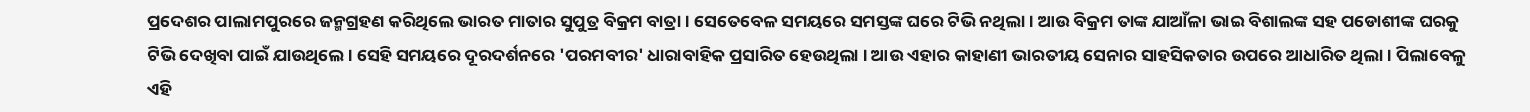ପ୍ରଦେଶର ପାଲାମପୁରରେ ଜନ୍ମଗ୍ରହଣ କରିଥିଲେ ଭାରତ ମାତାର ସୁପୁତ୍ର ବିକ୍ରମ ବାତ୍ରା । ସେତେବେଳ ସମୟରେ ସମସ୍ତଙ୍କ ଘରେ ଟିଭି ନଥିଲା। ଆଉ ବିକ୍ରମ ତାଙ୍କ ଯାଆଁଳା ଭାଇ ବିଶାଲଙ୍କ ସହ ପଡୋଶୀଙ୍କ ଘରକୁ ଟିଭି ଦେଖିବା ପାଇଁ ଯାଉଥିଲେ । ସେହି ସମୟରେ ଦୂରଦର୍ଶନରେ 'ପରମବୀର' ଧାରାବାହିକ ପ୍ରସାରିତ ହେଉଥିଲା । ଆଉ ଏହାର କାହାଣୀ ଭାରତୀୟ ସେନାର ସାହସିକତାର ଉପରେ ଆଧାରିତ ଥିଲା । ପିଲାବେଳୁ ଏହି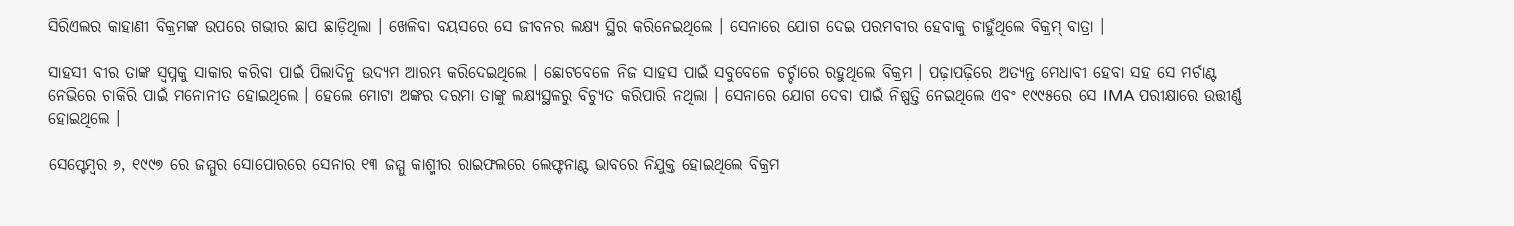ସିରିଏଲର କାହାଣୀ ବିକ୍ରମଙ୍କ ଉପରେ ଗଭୀର ଛାପ ଛାଡ଼ିଥିଲା । ଖେଳିବା ବୟସରେ ସେ ଜୀବନର ଲକ୍ଷ୍ୟ ସ୍ଥିର କରିନେଇଥିଲେ । ସେନାରେ ଯୋଗ ଦେଇ ପରମବୀର ହେବାକୁ ଚାହୁଁଥିଲେ ବିକ୍ରମ୍ ବାତ୍ରା ।

ସାହସୀ ବୀର ତାଙ୍କ ସ୍ୱପ୍ନକୁ ସାକାର କରିବା ପାଇଁ ପିଲାଦିନୁ ଉଦ୍ୟମ ଆରମ୍ଭ କରିଦେଇଥିଲେ । ଛୋଟବେଳେ ନିଜ ସାହସ ପାଇଁ ସବୁବେଳେ ଚର୍ଚ୍ଚାରେ ରହୁଥିଲେ ବିକ୍ରମ । ପଢ଼ାପଢ଼ିରେ ଅତ୍ୟନ୍ତ ମେଧାବୀ ହେବା ସହ ସେ ମର୍ଚାଣ୍ଟ ନେଭିରେ ଚାକିରି ପାଇଁ ମନୋନୀତ ହୋଇଥିଲେ । ହେଲେ ମୋଟା ଅଙ୍କର ଦରମା ତାଙ୍କୁ ଲକ୍ଷ୍ୟସ୍ଥଳରୁ ବିଚ୍ୟୁତ କରିପାରି ନଥିଲା । ସେନାରେ ଯୋଗ ଦେବା ପାଇଁ ନିଷ୍ପତ୍ତି ନେଇଥିଲେ ଏବଂ ୧୯୯୫ରେ ସେ IMA ପରୀକ୍ଷାରେ ଉତ୍ତୀର୍ଣ୍ଣ ହୋଇଥିଲେ ।

ସେପ୍ଟେମ୍ବର ୬, ୧୯୯୭ ରେ ଜମ୍ମୁର ସୋପୋରରେ ସେନାର ୧୩ ଜମ୍ମୁ କାଶ୍ମୀର ରାଇଫଲରେ ଲେଫ୍ଟନାଣ୍ଟ ଭାବରେ ନିଯୁକ୍ତ ହୋଇଥିଲେ ବିକ୍ରମ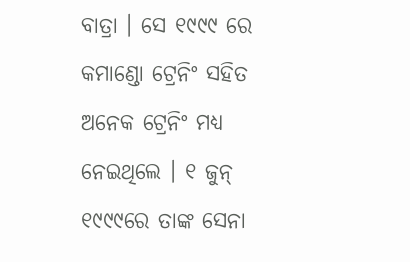ବାତ୍ରା । ସେ ୧୯୯୯ ରେ କମାଣ୍ଡୋ ଟ୍ରେନିଂ ସହିତ ଅନେକ ଟ୍ରେନିଂ ମଧ୍ୟ ନେଇଥିଲେ । ୧ ଜୁନ୍ ୧୯୯୯ରେ ତାଙ୍କ ସେନା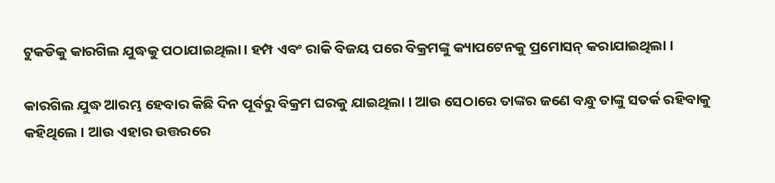ଟୁକଡିକୁ କାରଗିଲ ଯୁଦ୍ଧକୁ ପଠାଯାଇଥିଲା । ହମ୍ପ ଏବଂ ରାକି ବିଜୟ ପରେ ବିକ୍ରମଙ୍କୁ କ୍ୟାପଟେନକୁ ପ୍ରମୋସନ୍ କରାଯାଇଥିଲା ।

କାରଗିଲ ଯୁଦ୍ଧ ଆରମ୍ଭ ହେବାର କିଛି ଦିନ ପୂର୍ବରୁ ବିକ୍ରମ ଘରକୁ ଯାଇଥିଲା । ଆଉ ସେଠାରେ ତାଙ୍କର ଜଣେ ବନ୍ଧୁ ତାଙ୍କୁ ସତର୍କ ରହିବାକୁ କହିଥିଲେ । ଆଉ ଏହାର ଉତ୍ତରରେ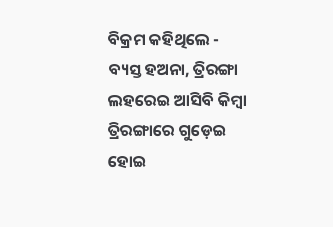ବିକ୍ରମ କହିଥିଲେ - ବ୍ୟସ୍ତ ହଅନା, ତ୍ରିରଙ୍ଗା ଲହରେଇ ଆସିବି କିମ୍ବା ତ୍ରିରଙ୍ଗାରେ ଗୁଡ଼େଇ ହୋଇ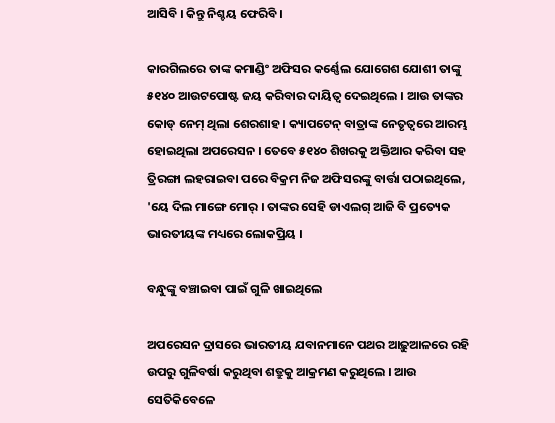ଆସିବି । କିନ୍ତୁ ନିଶ୍ଚୟ ଫେରିବି ।

କାରଗିଲରେ ତାଙ୍କ କମାଣ୍ଡିଂ ଅଫିସର କର୍ଣ୍ଣେଲ ଯୋଗେଶ ଯୋଶୀ ତାଙ୍କୁ ୫୧୪୦ ଆଉଟପୋଷ୍ଟ ଜୟ କରିବାର ଦାୟିତ୍ୱ ଦେଇଥିଲେ । ଆଉ ତାଙ୍କର କୋଡ୍ ନେମ୍ ଥିଲା ଶେରଶାହ । କ୍ୟାପଟେନ୍ ବାତ୍ରାଙ୍କ ନେତୃତ୍ୱରେ ଆରମ୍ଭ ହୋଇଥିଲା ଅପରେସନ । ତେବେ ୫୧୪୦ ଶିଖରକୁ ଅକ୍ତିଆର କରିବା ସହ ତ୍ରିରଙ୍ଗା ଲହରାଇବା ପରେ ବିକ୍ରମ ନିଜ ଅଫିସରଙ୍କୁ ବାର୍ତ୍ତା ପଠାଇଥିଲେ, 'ୟେ ଦିଲ ମାଙ୍ଗେ ମୋର୍ । ତାଙ୍କର ସେହି ଡାଏଲଗ୍ ଆଜି ବି ପ୍ରତ୍ୟେକ ଭାରତୀୟଙ୍କ ମଧ୍ୟରେ ଲୋକପ୍ରିୟ ।

ବନ୍ଧୁଙ୍କୁ ବଞ୍ଚାଇବା ପାଇଁ ଗୁଳି ଖାଇଥିଲେ

ଅପରେସନ ଦ୍ରାସରେ ଭାରତୀୟ ଯବାନମାନେ ପଥର ଆଢ଼ୁଆଳରେ ରହି ଉପରୁ ଗୁଳିବର୍ଷା କରୁଥିବା ଶତ୍ରୁକୁ ଆକ୍ରମଣ କରୁଥିଲେ । ଆଉ ସେତିକିବେଳେ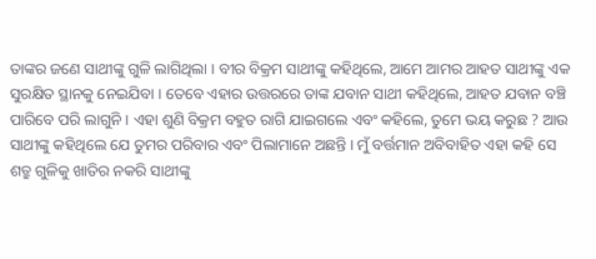ତାଙ୍କର ଜଣେ ସାଥୀଙ୍କୁ ଗୁଳି ଲାଗିଥିଲା । ବୀର ବିକ୍ରମ ସାଥୀଙ୍କୁ କହିଥିଲେ, ଆମେ ଆମର ଆହତ ସାଥୀଙ୍କୁ ଏକ ସୁରକ୍ଷିତ ସ୍ଥାନକୁ ନେଇଯିବା । ତେବେ ଏହାର ଉତ୍ତରରେ ତାଙ୍କ ଯବାନ ସାଥୀ କହିଥିଲେ, ଆହତ ଯବାନ ବଞ୍ଚି ପାରିବେ ପରି ଲାଗୁନି । ଏହା ଶୁଣି ବିକ୍ରମ ବହୁତ ରାଗି ଯାଇଗଲେ ଏବଂ କହିଲେ, ତୁମେ ଭୟ କରୁଛ ? ଆଉ ସାଥୀଙ୍କୁ କହିଥିଲେ ଯେ ତୁମର ପରିବାର ଏବଂ ପିଲାମାନେ ଅଛନ୍ତି । ମୁଁ ବର୍ତ୍ତମାନ ଅବିବାହିତ ଏହା କହି ସେ ଶତ୍ରୁ ଗୁଳିକୁ ଖାତିର ନକରି ସାଥୀଙ୍କୁ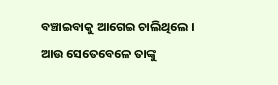ବଞ୍ଚାଇବାକୁ ଆଗେଇ ଚାଲିଥିଲେ । ଆଉ ସେତେବେଳେ ତାଙ୍କୁ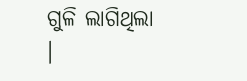ଗୁଳି ଲାଗିଥିଲା ।